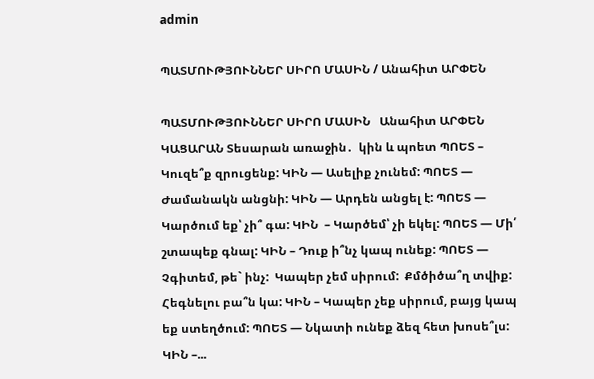admin

ՊԱՏՄՈՒԹՅՈՒՆՆԵՐ ՍԻՐՈ ՄԱՍԻՆ / Անահիտ ԱՐՓԵՆ

ՊԱՏՄՈՒԹՅՈՒՆՆԵՐ ՍԻՐՈ ՄԱՍԻՆ   Անահիտ ԱՐՓԵՆ   ԿԱՑԱՐԱՆ Տեսարան առաջին․  կին և պոետ ՊՈԵՏ – Կուզե՞ք զրուցենք: ԿԻՆ — Ասելիք չունեմ: ՊՈԵՏ — Ժամանակն անցնի: ԿԻՆ — Արդեն անցել է: ՊՈԵՏ — Կարծում եք՝ չի՞ գա: ԿԻՆ  – Կարծեմ՝ չի եկել: ՊՈԵՏ — Մի՛ շտապեք գնալ: ԿԻՆ – Դուք ի՞նչ կապ ունեք: ՊՈԵՏ — Չգիտեմ, թե` ինչ:  Կապեր չեմ սիրում:  Քմծիծա՞ղ տվիք:  Հեգնելու բա՞ն կա: ԿԻՆ – Կապեր չեք սիրում, բայց կապ եք ստեղծում: ՊՈԵՏ — Նկատի ունեք ձեզ հետ խոսե՞լս: ԿԻՆ –...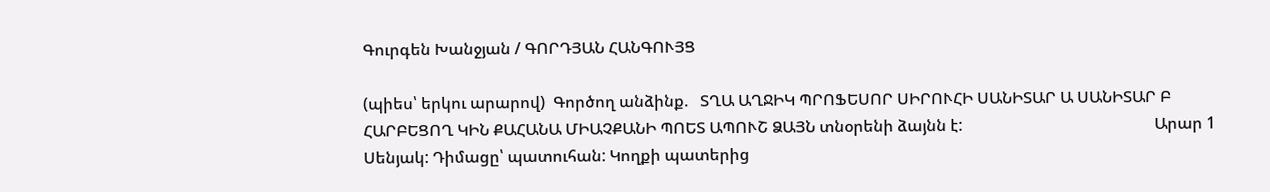Գուրգեն Խանջյան / ԳՈՐԴՅԱՆ ՀԱՆԳՈՒՅՑ

(պիես՝ երկու արարով)  Գործող անձինք.   ՏՂԱ ԱՂՋԻԿ ՊՐՈՖԵՍՈՐ ՍԻՐՈՒՀԻ ՍԱՆԻՏԱՐ Ա ՍԱՆԻՏԱՐ Բ ՀԱՐԲԵՑՈՂ ԿԻՆ ՔԱՀԱՆԱ ՄԻԱՉՔԱՆԻ ՊՈԵՏ ԱՊՈՒՇ ՁԱՅՆ տնօրենի ձայնն է:                                                Արար 1    Սենյակ: Դիմացը՝ պատուհան: Կողքի պատերից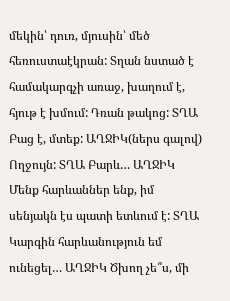մեկին՝ դուռ, մյուսին՝ մեծ հեռուստաէկրան: Տղան նստած է համակարգչի առաջ, խաղում է, հյութ է խմում: Դռան թակոց: ՏՂԱ Բաց է, մտեք: ԱՂՋԻԿ(ներս գալով) Ողջույն: ՏՂԱ Բարև… ԱՂՋԻԿ Մենք հարևաններ ենք, իմ սենյակն էս պատի ետևում է: ՏՂԱ Կարգին հարևանություն եմ ունեցել… ԱՂՋԻԿ Ծխող չե՞ս, մի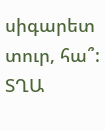սիգարետ տուր, հա՞: ՏՂԱ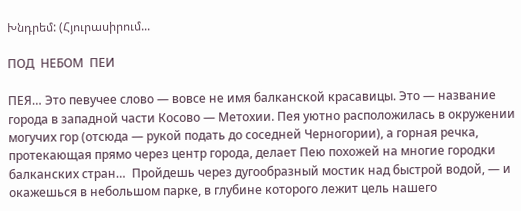Խնդրեմ: (Հյուրասիրում...

ПОД  НЕБОМ  ПЕИ

ПЕЯ… Это певучее слово — вовсе не имя балканской красавицы. Это — название города в западной части Косово — Метохии. Пея уютно расположилась в окружении могучих гор (отсюда — рукой подать до соседней Черногории), а горная речка, протекающая прямо через центр города, делает Пею похожей на многие городки балканских стран…  Пройдешь через дугообразный мостик над быстрой водой, — и окажешься в небольшом парке, в глубине которого лежит цель нашего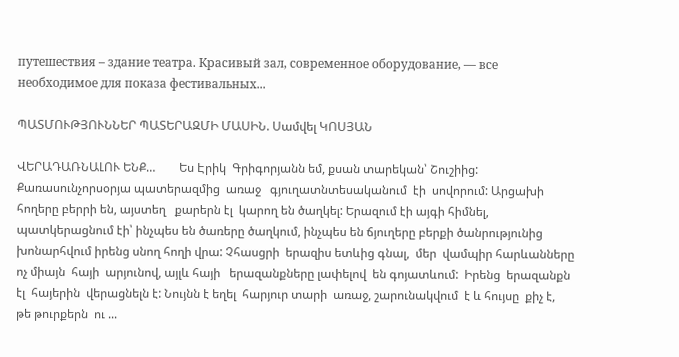путешествия – здание театра. Красивый зал, современное оборудование, — все необходимое для показа фестивальных...

ՊԱՏՄՈՒԹՅՈՒՆՆԵՐ ՊԱՏԵՐԱԶՄԻ ՄԱՍԻՆ. Սամվել ԿՈՍՅԱՆ

ՎԵՐԱԴԱՌՆԱԼՈՒ ԵՆՔ…        Ես Էրիկ  Գրիգորյանն եմ, քսան տարեկան՝ Շուշիից: Քառասունչորսօրյա պատերազմից  առաջ   գյուղատնտեսականում  էի  սովորում: Արցախի հողերը բերրի են, այստեղ   քարերն էլ  կարող են ծաղկել: Երազում էի այգի հիմնել,  պատկերացնում էի՝ ինչպես են ծառերը ծաղկում, ինչպես են ճյուղերը բերքի ծանրությունից  խոնարհվում իրենց սնող հողի վրա: Չհասցրի  երազիս ետևից գնալ,  մեր  վամպիր հարևանները ոչ միայն  հայի  արյունով, այլև հայի   երազանքները լափելով  են գոյատևում:  Իրենց  երազանքն էլ  հայերին  վերացնելն է: Նույնն է եղել  հարյուր տարի  առաջ, շարունակվում  է և հույսը  քիչ է,  թե թուրքերն  ու ...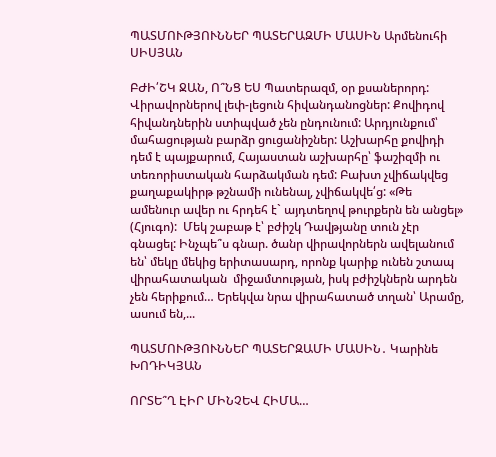ՊԱՏՄՈՒԹՅՈՒՆՆԵՐ ՊԱՏԵՐԱԶՄԻ ՄԱՍԻՆ Արմենուհի ՍԻՍՅԱՆ

ԲԺԻ՛ՇԿ ՋԱՆ, Ո՞ՆՑ ԵՍ Պատերազմ, օր քսաներորդ: Վիրավորներով լեփ-լեցուն հիվանդանոցներ: Քովիդով հիվանդներին ստիպված չեն ընդունում: Արդյունքում՝ մահացության բարձր ցուցանիշներ: Աշխարհը քովիդի դեմ է պայքարում, Հայաստան աշխարհը՝ ֆաշիզմի ու տեռորիստական հարձակման դեմ: Բախտ չվիճակվեց քաղաքակիրթ թշնամի ունենալ, չվիճակվե՛ց: «Թե ամենուր ավեր ու հրդեհ է` այդտեղով թուրքերն են անցել» (Հյուգո):  Մեկ շաբաթ է՝ բժիշկ Դավթյանը տուն չէր գնացել: Ինչպե՞ս գնար. ծանր վիրավորներն ավելանում են՝ մեկը մեկից երիտասարդ, որոնք կարիք ունեն շտապ վիրահատական  միջամտության, իսկ բժիշկներն արդեն չեն հերիքում… Երեկվա նրա վիրահատած տղան՝ Արամը, ասում են,...

ՊԱՏՄՈՒԹՅՈՒՆՆԵՐ ՊԱՏԵՐԶԱՄԻ ՄԱՍԻՆ․ Կարինե ԽՈԴԻԿՅԱՆ

ՈՐՏԵ՞Ղ ԷԻՐ ՄԻՆՉԵՎ ՀԻՄԱ…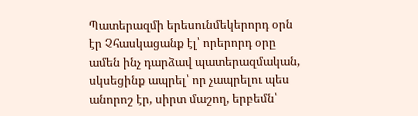Պատերազմի երեսունմեկերորդ օրն էր Չհասկացանք էլ՝ որերորդ օրը ամեն ինչ դարձավ պատերազմական, սկսեցինք ապրել՝ որ չապրելու պես անորոշ էր, սիրտ մաշող, երբեմն՝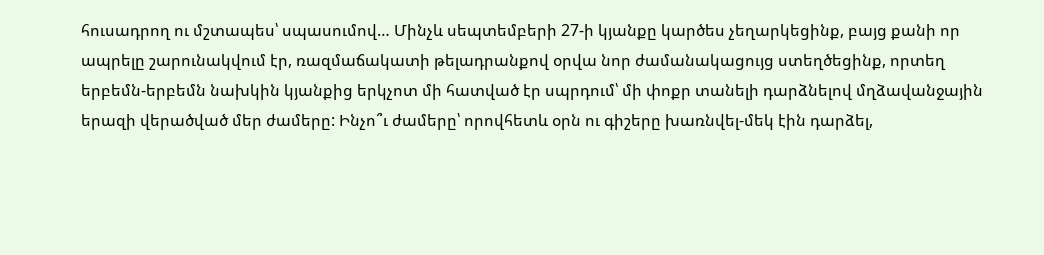հուսադրող ու մշտապես՝ սպասումով… Մինչև սեպտեմբերի 27-ի կյանքը կարծես չեղարկեցինք, բայց քանի որ ապրելը շարունակվում էր, ռազմաճակատի թելադրանքով օրվա նոր ժամանակացույց ստեղծեցինք, որտեղ երբեմն-երբեմն նախկին կյանքից երկչոտ մի հատված էր սպրդում՝ մի փոքր տանելի դարձնելով մղձավանջային երազի վերածված մեր ժամերը: Ինչո՞ւ ժամերը՝ որովհետև օրն ու գիշերը խառնվել-մեկ էին դարձել,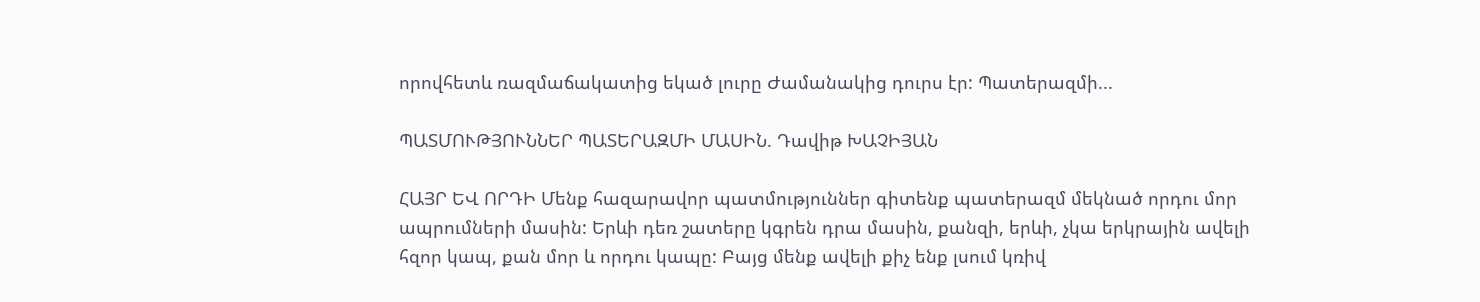որովհետև ռազմաճակատից եկած լուրը Ժամանակից դուրս էր: Պատերազմի...

ՊԱՏՄՈՒԹՅՈՒՆՆԵՐ ՊԱՏԵՐԱԶՄԻ ՄԱՍԻՆ. Դավիթ ԽԱՉԻՅԱՆ

ՀԱՅՐ ԵՎ ՈՐԴԻ Մենք հազարավոր պատմություններ գիտենք պատերազմ մեկնած որդու մոր ապրումների մասին: Երևի դեռ շատերը կգրեն դրա մասին, քանզի, երևի, չկա երկրային ավելի հզոր կապ, քան մոր և որդու կապը: Բայց մենք ավելի քիչ ենք լսում կռիվ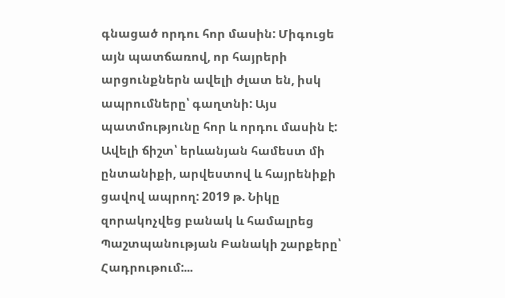գնացած որդու հոր մասին: Միգուցե այն պատճառով, որ հայրերի արցունքներն ավելի ժլատ են, իսկ ապրումները՝ գաղտնի: Այս պատմությունը հոր և որդու մասին է: Ավելի ճիշտ՝ երևանյան համեստ մի ընտանիքի, արվեստով և հայրենիքի ցավով ապրող: 2019 թ. Նիկը զորակոչվեց բանակ և համալրեց Պաշտպանության Բանակի շարքերը՝ Հադրութում:...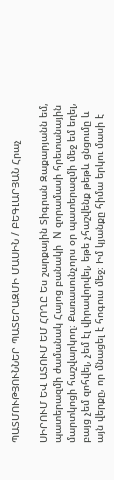ՊԱՏՄՈՒԹՅՈՒՆՆԵՐ ՊԱՏԵՐԱԶՄԻ ՄԱՍԻՆ / ԲԵԳԼԱՐՅԱՆ Հրաչ

ՍԻՐՈՒՄ ԵՎ ԱՏՈՒՄ ԵՄ ՀՈՂԸ Ես շարքային Տիգրան Զաքարյանն եմ, պատերազմի ժամանակ Հայոց բանակի  N զորամասի հրետանային մարտկոցի հաշվարկող։ Քառասունչորս օր պատերազմի մեջ եմ եղել, բայց չեմ զոհվել, չեմ էլ վիրավորվել, եթե չհաշվենք թեթև ցնցումը և այն վերքը, որ մնացել է հոգուս մեջ։ Իմ կյանքը հիմա երկու մասի է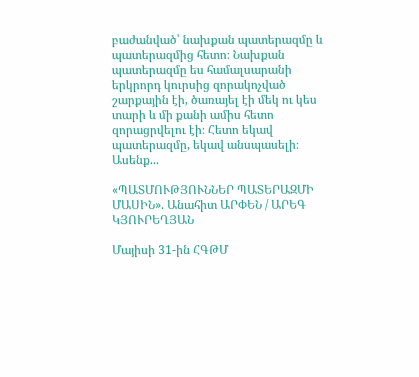բաժանված՝ նախքան պատերազմը և պատերազմից հետո։ Նախքան պատերազմը ես համալսարանի երկրորդ կուրսից զորակոչված շարքային էի, ծառայել էի մեկ ու կես տարի և մի քանի ամիս հետո զորացրվելու էի։ Հետո եկավ պատերազմը, եկավ անսպասելի։ Ասենք...

«ՊԱՏՄՈՒԹՅՈՒՆՆԵՐ ՊԱՏԵՐԱԶՄԻ ՄԱՍԻՆ». Անահիտ ԱՐՓԵՆ / ԱՐԵԳ  ԿՅՈՒՐԵՂՅԱՆ

Մայիսի 31-ին ՀԳԹՄ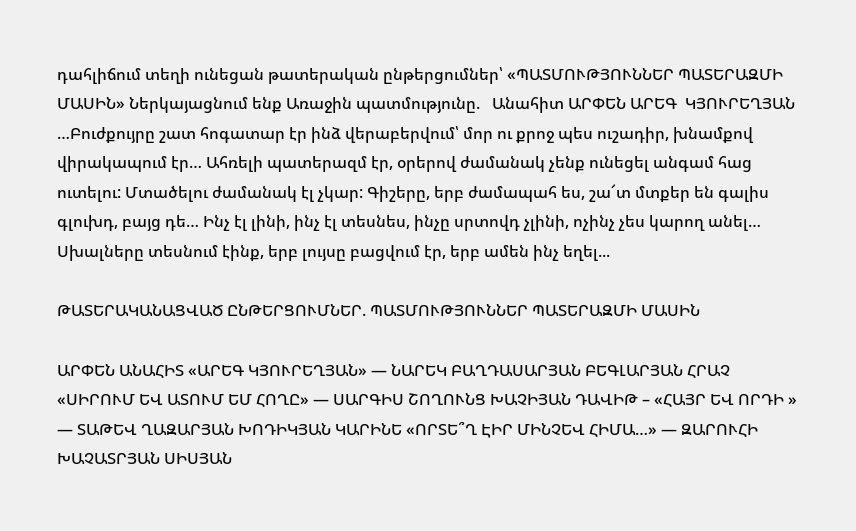դահլիճում տեղի ունեցան թատերական ընթերցումներ՝ «ՊԱՏՄՈՒԹՅՈՒՆՆԵՐ ՊԱՏԵՐԱԶՄԻ ՄԱՍԻՆ» Ներկայացնում ենք Առաջին պատմությունը.   Անահիտ ԱՐՓԵՆ ԱՐԵԳ  ԿՅՈՒՐԵՂՅԱՆ …Բուժքույրը շատ հոգատար էր ինձ վերաբերվում՝ մոր ու քրոջ պես ուշադիր, խնամքով վիրակապում էր… Ահռելի պատերազմ էր, օրերով ժամանակ չենք ունեցել անգամ հաց ուտելու: Մտածելու ժամանակ էլ չկար: Գիշերը, երբ ժամապահ ես, շա՜տ մտքեր են գալիս գլուխդ, բայց դե… Ինչ էլ լինի, ինչ էլ տեսնես, ինչը սրտովդ չլինի, ոչինչ չես կարող անել… Սխալները տեսնում էինք, երբ լույսը բացվում էր, երբ ամեն ինչ եղել...

ԹԱՏԵՐԱԿԱՆԱՑՎԱԾ ԸՆԹԵՐՑՈՒՄՆԵՐ. ՊԱՏՄՈՒԹՅՈՒՆՆԵՐ ՊԱՏԵՐԱԶՄԻ ՄԱՍԻՆ

ԱՐՓԵՆ ԱՆԱՀԻՏ «ԱՐԵԳ ԿՅՈՒՐԵՂՅԱՆ» — ՆԱՐԵԿ ԲԱՂԴԱՍԱՐՅԱՆ ԲԵԳԼԱՐՅԱՆ ՀՐԱՉ «ՍԻՐՈՒՄ ԵՎ ԱՏՈՒՄ ԵՄ ՀՈՂԸ» — ՍԱՐԳԻՍ ՇՈՂՈՒՆՑ ԽԱՉԻՅԱՆ ԴԱՎԻԹ – «ՀԱՅՐ ԵՎ ՈՐԴԻ » — ՏԱԹԵՎ ՂԱԶԱՐՅԱՆ ԽՈԴԻԿՅԱՆ ԿԱՐԻՆԵ «ՈՐՏԵ՞Ղ ԷԻՐ ՄԻՆՉԵՎ ՀԻՄԱ…» — ԶԱՐՈՒՀԻ ԽԱՉԱՏՐՅԱՆ ՍԻՍՅԱՆ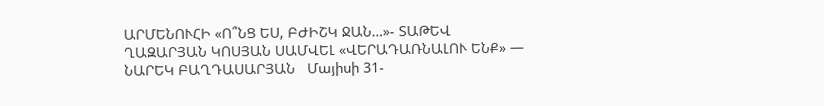ԱՐՄԵՆՈՒՀԻ «Ո՞ՆՑ ԵՍ, ԲԺԻՇԿ ՋԱՆ…»- ՏԱԹԵՎ ՂԱԶԱՐՅԱՆ ԿՈՍՅԱՆ ՍԱՄՎԵԼ «ՎԵՐԱԴԱՌՆԱԼՈՒ ԵՆՔ» — ՆԱՐԵԿ ԲԱՂԴԱՍԱՐՅԱՆ   Մայիսի 31-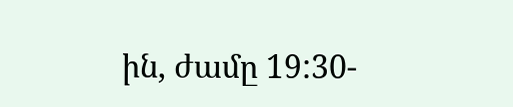ին, ժամը 19:30-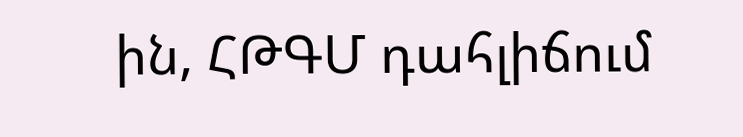ին, ՀԹԳՄ դահլիճում